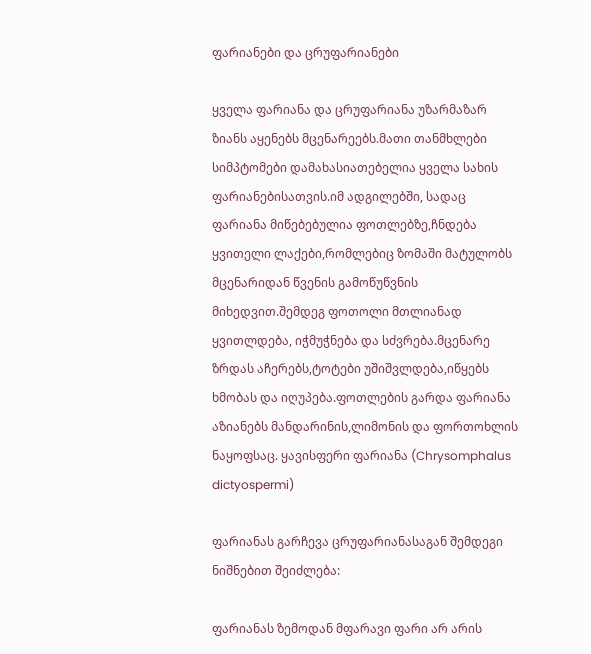ფარიანები და ცრუფარიანები

ყველა ფარიანა და ცრუფარიანა უზარმაზარ ზიანს აყენებს მცენარეებს.მათი თანმხლები სიმპტომები დამახასიათებელია ყველა სახის ფარიანებისათვის.იმ ადგილებში, სადაც ფარიანა მიწებებულია ფოთლებზე,ჩნდება ყვითელი ლაქები,რომლებიც ზომაში მატულობს მცენარიდან წვენის გამოწუწვნის მიხედვით.შემდეგ ფოთოლი მთლიანად ყვითლდება, იჭმუჭნება და სძვრება.მცენარე ზრდას აჩერებს,ტოტები უშიშვლდება,იწყებს ხმობას და იღუპება.ფოთლების გარდა ფარიანა აზიანებს მანდარინის,ლიმონის და ფორთოხლის ნაყოფსაც. ყავისფერი ფარიანა (Chrysomphalus dictyospermi)

ფარიანას გარჩევა ცრუფარიანასაგან შემდეგი ნიშნებით შეიძლება:

ფარიანას ზემოდან მფარავი ფარი არ არის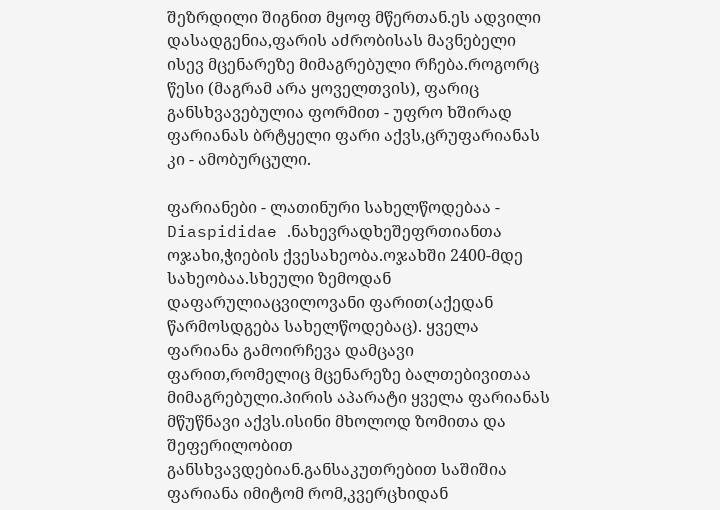შეზრდილი შიგნით მყოფ მწერთან.ეს ადვილი დასადგენია,ფარის აძრობისას მავნებელი ისევ მცენარეზე მიმაგრებული რჩება.როგორც წესი (მაგრამ არა ყოველთვის), ფარიც განსხვავებულია ფორმით - უფრო ხშირად ფარიანას ბრტყელი ფარი აქვს,ცრუფარიანას კი - ამობურცული.

ფარიანები - ლათინური სახელწოდებაა - Diaspididae .ნახევრადხეშეფრთიანთა ოჯახი,ჭიების ქვესახეობა.ოჯახში 2400-მდე სახეობაა.სხეული ზემოდან დაფარულიაცვილოვანი ფარით(აქედან წარმოსდგება სახელწოდებაც). ყველა ფარიანა გამოირჩევა დამცავი ფარით,რომელიც მცენარეზე ბალთებივითაა მიმაგრებული.პირის აპარატი ყველა ფარიანას მწუწნავი აქვს.ისინი მხოლოდ ზომითა და შეფერილობით განსხვავდებიან.განსაკუთრებით საშიშია ფარიანა იმიტომ რომ,კვერცხიდან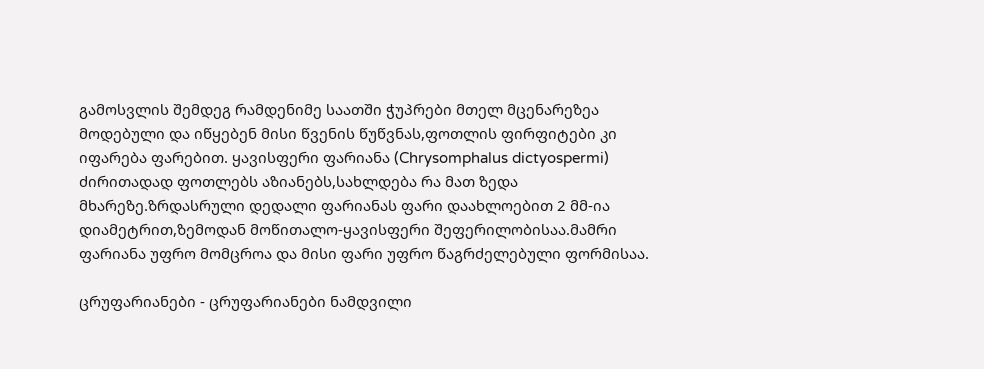გამოსვლის შემდეგ რამდენიმე საათში ჭუპრები მთელ მცენარეზეა მოდებული და იწყებენ მისი წვენის წუწვნას,ფოთლის ფირფიტები კი იფარება ფარებით. ყავისფერი ფარიანა (Chrysomphalus dictyospermi) ძირითადად ფოთლებს აზიანებს,სახლდება რა მათ ზედა მხარეზე.ზრდასრული დედალი ფარიანას ფარი დაახლოებით 2 მმ-ია დიამეტრით,ზემოდან მოწითალო-ყავისფერი შეფერილობისაა.მამრი ფარიანა უფრო მომცროა და მისი ფარი უფრო წაგრძელებული ფორმისაა.

ცრუფარიანები - ცრუფარიანები ნამდვილი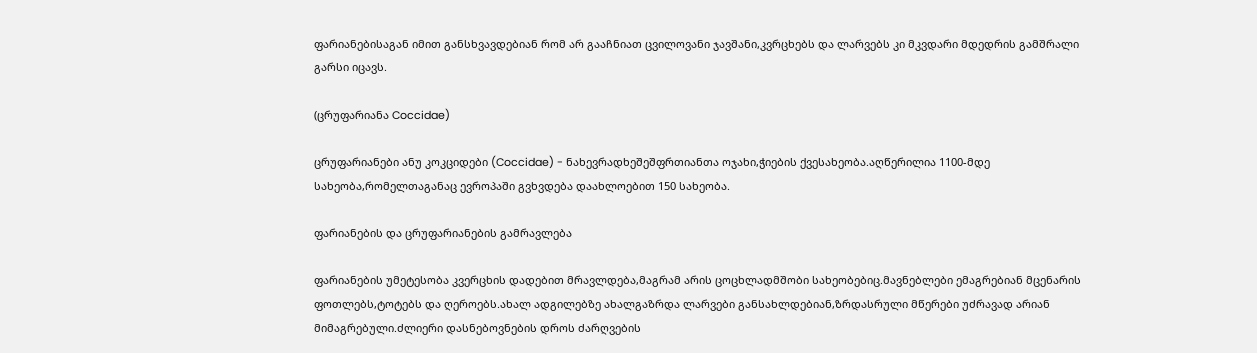ფარიანებისაგან იმით განსხვავდებიან რომ არ გააჩნიათ ცვილოვანი ჯავშანი,კვრცხებს და ლარვებს კი მკვდარი მდედრის გამშრალი გარსი იცავს.

(ცრუფარიანა Coccidae)

ცრუფარიანები ანუ კოკციდები (Coccidae) - ნახევრადხეშეშფრთიანთა ოჯახი,ჭიების ქვესახეობა.აღწერილია 1100-მდე სახეობა,რომელთაგანაც ევროპაში გვხვდება დაახლოებით 150 სახეობა.

ფარიანების და ცრუფარიანების გამრავლება

ფარიანების უმეტესობა კვერცხის დადებით მრავლდება,მაგრამ არის ცოცხლადმშობი სახეობებიც.მავნებლები ემაგრებიან მცენარის ფოთლებს,ტოტებს და ღეროებს.ახალ ადგილებზე ახალგაზრდა ლარვები განსახლდებიან,ზრდასრული მწერები უძრავად არიან მიმაგრებული.ძლიერი დასნებოვნების დროს ძარღვების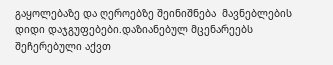გაყოლებაზე და ღეროებზე შეინიშნება  მავნებლების დიდი დაჯგუფებები.დაზიანებულ მცენარეებს შეჩერებული აქვთ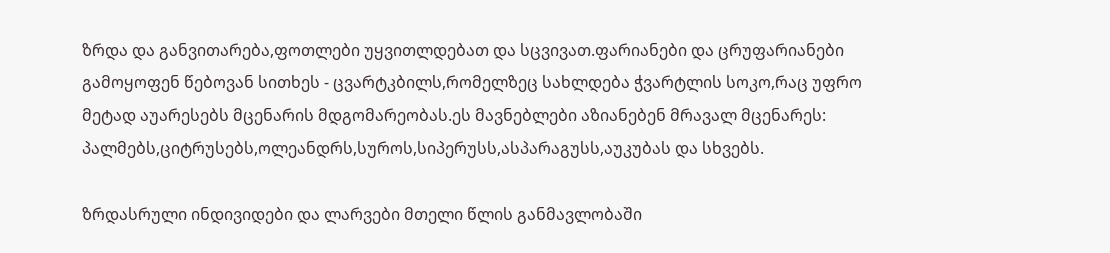ზრდა და განვითარება,ფოთლები უყვითლდებათ და სცვივათ.ფარიანები და ცრუფარიანები გამოყოფენ წებოვან სითხეს - ცვარტკბილს,რომელზეც სახლდება ჭვარტლის სოკო,რაც უფრო მეტად აუარესებს მცენარის მდგომარეობას.ეს მავნებლები აზიანებენ მრავალ მცენარეს: პალმებს,ციტრუსებს,ოლეანდრს,სუროს,სიპერუსს,ასპარაგუსს,აუკუბას და სხვებს.

ზრდასრული ინდივიდები და ლარვები მთელი წლის განმავლობაში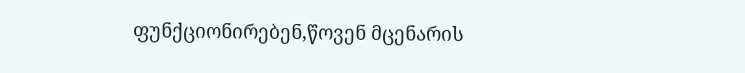ფუნქციონირებენ,წოვენ მცენარის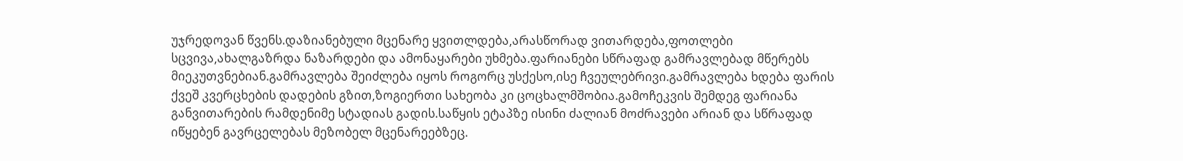უჯრედოვან წვენს.დაზიანებული მცენარე ყვითლდება,არასწორად ვითარდება,ფოთლები სცვივა,ახალგაზრდა ნაზარდები და ამონაყარები უხმება.ფარიანები სწრაფად გამრავლებად მწერებს მიეკუთვნებიან.გამრავლება შეიძლება იყოს როგორც უსქესო,ისე ჩვეულებრივი.გამრავლება ხდება ფარის ქვეშ კვერცხების დადების გზით,ზოგიერთი სახეობა კი ცოცხალმშობია.გამოჩეკვის შემდეგ ფარიანა განვითარების რამდენიმე სტადიას გადის.საწყის ეტაპზე ისინი ძალიან მოძრავები არიან და სწრაფად იწყებენ გავრცელებას მეზობელ მცენარეებზეც.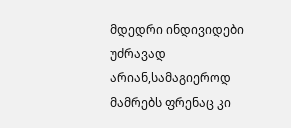მდედრი ინდივიდები უძრავად არიან,სამაგიეროდ მამრებს ფრენაც კი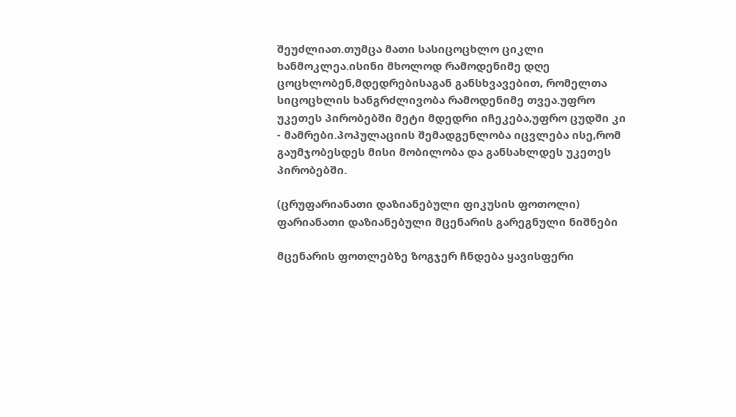შეუძლიათ.თუმცა მათი სასიცოცხლო ციკლი ხანმოკლეა.ისინი მხოლოდ რამოდენიმე დღე ცოცხლობენ,მდედრებისაგან განსხვავებით, რომელთა სიცოცხლის ხანგრძლივობა რამოდენიმე თვეა.უფრო უკეთეს პირობებში მეტი მდედრი იჩეკება,უფრო ცუდში კი - მამრები.პოპულაციის შემადგენლობა იცვლება ისე,რომ გაუმჯობესდეს მისი მობილობა და განსახლდეს უკეთეს პირობებში.

(ცრუფარიანათი დაზიანებული ფიკუსის ფოთოლი) ფარიანათი დაზიანებული მცენარის გარეგნული ნიშნები

მცენარის ფოთლებზე ზოგჯერ ჩნდება ყავისფერი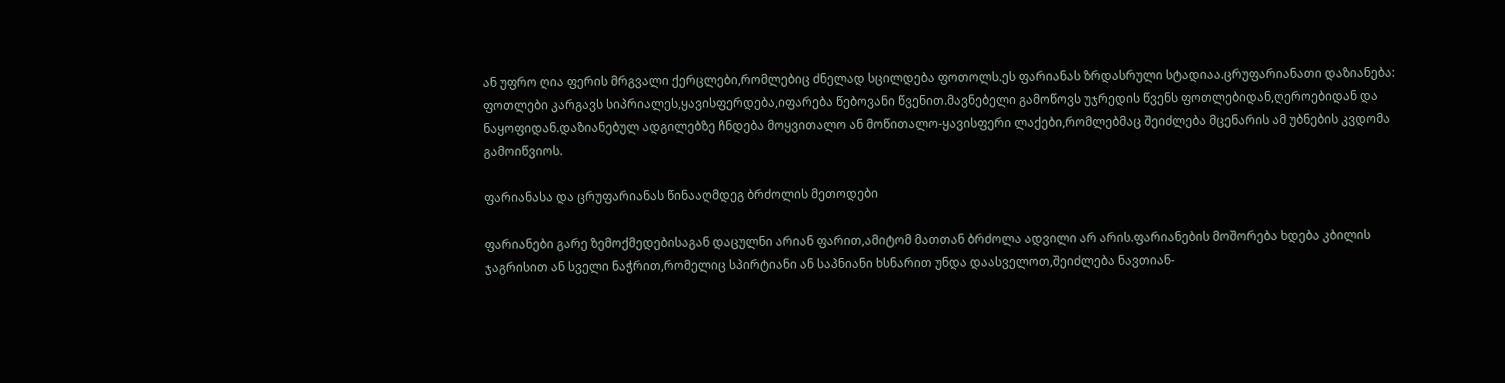ან უფრო ღია ფერის მრგვალი ქერცლები,რომლებიც ძნელად სცილდება ფოთოლს.ეს ფარიანას ზრდასრული სტადიაა.ცრუფარიანათი დაზიანება: ფოთლები კარგავს სიპრიალეს,ყავისფერდება,იფარება წებოვანი წვენით.მავნებელი გამოწოვს უჯრედის წვენს ფოთლებიდან,ღეროებიდან და ნაყოფიდან.დაზიანებულ ადგილებზე ჩნდება მოყვითალო ან მოწითალო-ყავისფერი ლაქები,რომლებმაც შეიძლება მცენარის ამ უბნების კვდომა გამოიწვიოს.

ფარიანასა და ცრუფარიანას წინააღმდეგ ბრძოლის მეთოდები

ფარიანები გარე ზემოქმედებისაგან დაცულნი არიან ფარით,ამიტომ მათთან ბრძოლა ადვილი არ არის.ფარიანების მოშორება ხდება კბილის ჯაგრისით ან სველი ნაჭრით,რომელიც სპირტიანი ან საპნიანი ხსნარით უნდა დაასველოთ,შეიძლება ნავთიან-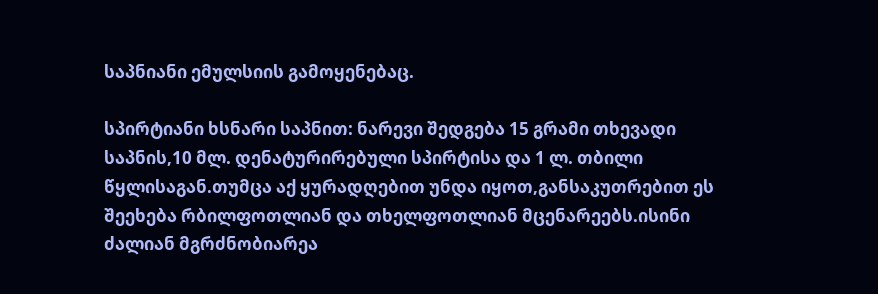საპნიანი ემულსიის გამოყენებაც.

სპირტიანი ხსნარი საპნით: ნარევი შედგება 15 გრამი თხევადი საპნის,10 მლ. დენატურირებული სპირტისა და 1 ლ. თბილი წყლისაგან.თუმცა აქ ყურადღებით უნდა იყოთ,განსაკუთრებით ეს შეეხება რბილფოთლიან და თხელფოთლიან მცენარეებს.ისინი ძალიან მგრძნობიარეა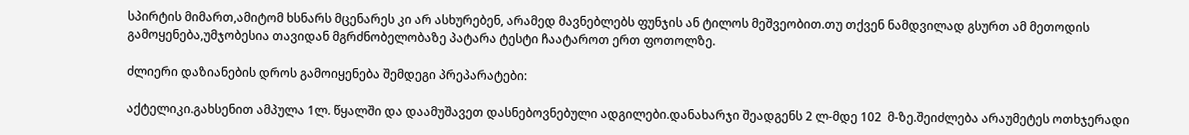სპირტის მიმართ,ამიტომ ხსნარს მცენარეს კი არ ასხურებენ, არამედ მავნებლებს ფუნჯის ან ტილოს მეშვეობით.თუ თქვენ ნამდვილად გსურთ ამ მეთოდის გამოყენება,უმჯობესია თავიდან მგრძნობელობაზე პატარა ტესტი ჩაატაროთ ერთ ფოთოლზე.

ძლიერი დაზიანების დროს გამოიყენება შემდეგი პრეპარატები:

აქტელიკი.გახსენით ამპულა 1ლ. წყალში და დაამუშავეთ დასნებოვნებული ადგილები.დანახარჯი შეადგენს 2 ლ-მდე 102  მ-ზე.შეიძლება არაუმეტეს ოთხჯერადი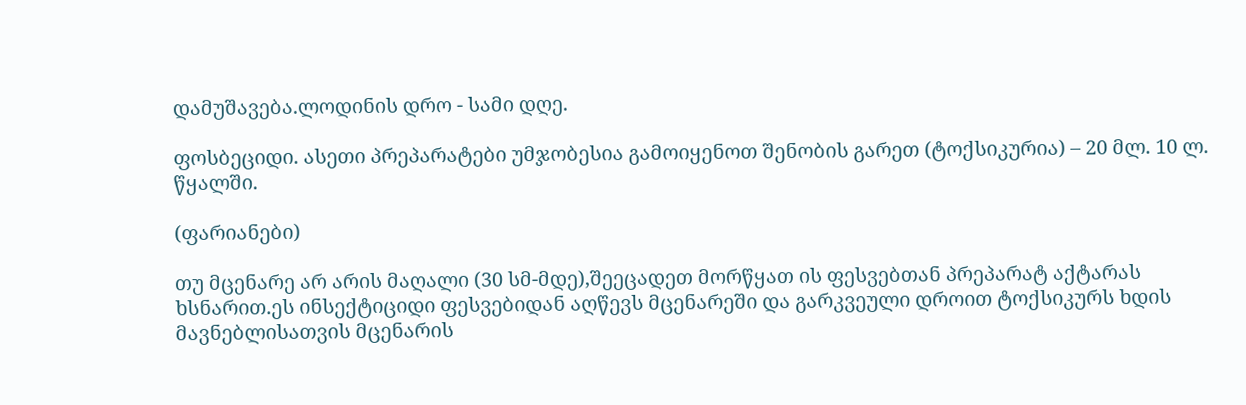დამუშავება.ლოდინის დრო - სამი დღე.

ფოსბეციდი. ასეთი პრეპარატები უმჯობესია გამოიყენოთ შენობის გარეთ (ტოქსიკურია) – 20 მლ. 10 ლ. წყალში.

(ფარიანები)

თუ მცენარე არ არის მაღალი (30 სმ-მდე),შეეცადეთ მორწყათ ის ფესვებთან პრეპარატ აქტარას  ხსნარით.ეს ინსექტიციდი ფესვებიდან აღწევს მცენარეში და გარკვეული დროით ტოქსიკურს ხდის მავნებლისათვის მცენარის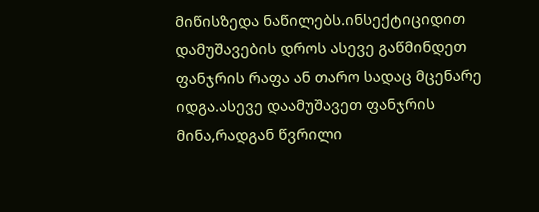მიწისზედა ნაწილებს.ინსექტიციდით დამუშავების დროს ასევე გაწმინდეთ ფანჯრის რაფა ან თარო სადაც მცენარე იდგა.ასევე დაამუშავეთ ფანჯრის მინა,რადგან წვრილი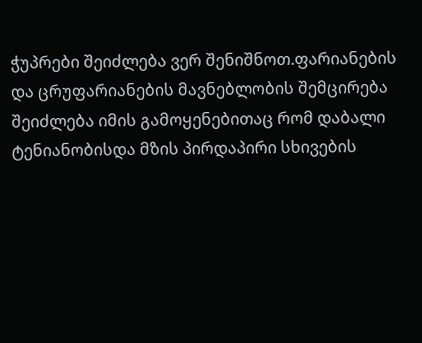ჭუპრები შეიძლება ვერ შენიშნოთ.ფარიანების და ცრუფარიანების მავნებლობის შემცირება შეიძლება იმის გამოყენებითაც რომ დაბალი ტენიანობისდა მზის პირდაპირი სხივების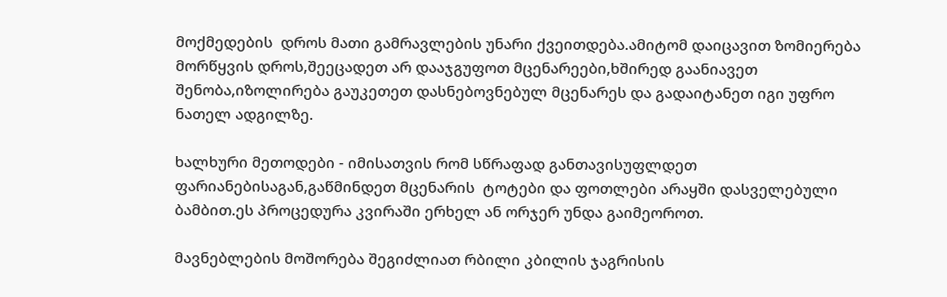მოქმედების  დროს მათი გამრავლების უნარი ქვეითდება.ამიტომ დაიცავით ზომიერება მორწყვის დროს,შეეცადეთ არ დააჯგუფოთ მცენარეები,ხშირედ გაანიავეთ შენობა,იზოლირება გაუკეთეთ დასნებოვნებულ მცენარეს და გადაიტანეთ იგი უფრო ნათელ ადგილზე.

ხალხური მეთოდები - იმისათვის რომ სწრაფად განთავისუფლდეთ ფარიანებისაგან,გაწმინდეთ მცენარის  ტოტები და ფოთლები არაყში დასველებული ბამბით.ეს პროცედურა კვირაში ერხელ ან ორჯერ უნდა გაიმეოროთ.

მავნებლების მოშორება შეგიძლიათ რბილი კბილის ჯაგრისის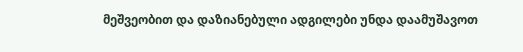მეშვეობით და დაზიანებული ადგილები უნდა დაამუშავოთ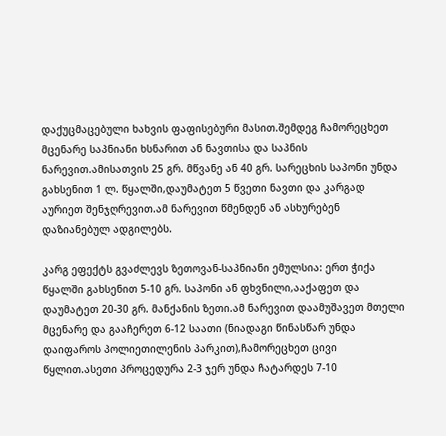დაქუცმაცებული ხახვის ფაფისებური მასით.შემდეგ ჩამორეცხეთ მცენარე საპნიანი ხსნარით ან ნავთისა და საპნის ნარევით.ამისათვის 25 გრ. მწვანე ან 40 გრ. სარეცხის საპონი უნდა გახსენით 1 ლ. წყალში,დაუმატეთ 5 წვეთი ნავთი და კარგად აურიეთ შენჯღრევით.ამ ნარევით წმენდენ ან ასხურებენ დაზიანებულ ადგილებს.

კარგ ეფექტს გვაძლევს ზეთოვან-საპნიანი ემულსია: ერთ ჭიქა წყალში გახსენით 5-10 გრ. საპონი ან ფხვნილი,ააქაფეთ და დაუმატეთ 20-30 გრ. მანქანის ზეთი.ამ ნარევით დაამუშავეთ მთელი მცენარე და გააჩერეთ 6-12 საათი (ნიადაგი წინასწარ უნდა დაიფაროს პოლიეთილენის პარკით),ჩამორეცხეთ ცივი წყლით.ასეთი პროცედურა 2-3 ჯერ უნდა ჩატარდეს 7-10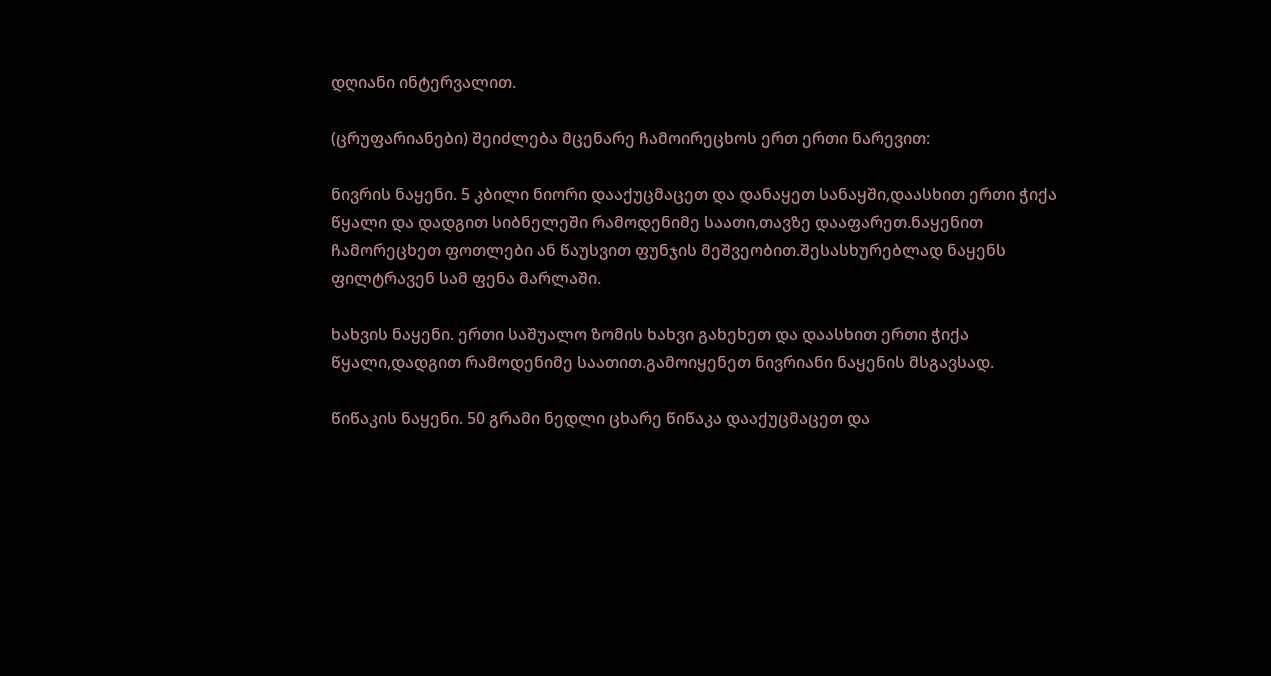დღიანი ინტერვალით.

(ცრუფარიანები) შეიძლება მცენარე ჩამოირეცხოს ერთ ერთი ნარევით:

ნივრის ნაყენი. 5 კბილი ნიორი დააქუცმაცეთ და დანაყეთ სანაყში,დაასხით ერთი ჭიქა წყალი და დადგით სიბნელეში რამოდენიმე საათი,თავზე დააფარეთ.ნაყენით ჩამორეცხეთ ფოთლები ან წაუსვით ფუნჯის მეშვეობით.შესასხურებლად ნაყენს ფილტრავენ სამ ფენა მარლაში.

ხახვის ნაყენი. ერთი საშუალო ზომის ხახვი გახეხეთ და დაასხით ერთი ჭიქა წყალი,დადგით რამოდენიმე საათით.გამოიყენეთ ნივრიანი ნაყენის მსგავსად.

წიწაკის ნაყენი. 50 გრამი ნედლი ცხარე წიწაკა დააქუცმაცეთ და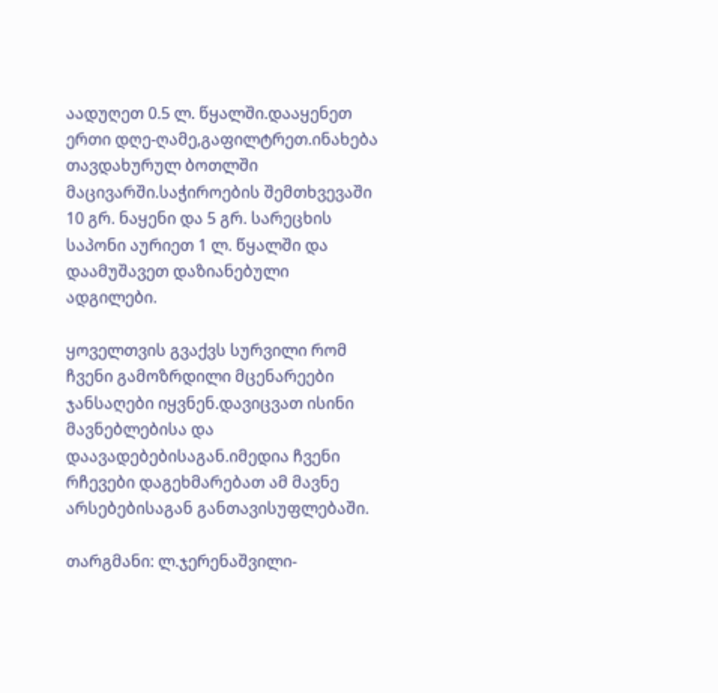აადუღეთ 0.5 ლ. წყალში.დააყენეთ ერთი დღე-ღამე,გაფილტრეთ.ინახება თავდახურულ ბოთლში მაცივარში.საჭიროების შემთხვევაში 10 გრ. ნაყენი და 5 გრ. სარეცხის საპონი აურიეთ 1 ლ. წყალში და დაამუშავეთ დაზიანებული ადგილები.

ყოველთვის გვაქვს სურვილი რომ ჩვენი გამოზრდილი მცენარეები ჯანსაღები იყვნენ.დავიცვათ ისინი მავნებლებისა და დაავადებებისაგან.იმედია ჩვენი რჩევები დაგეხმარებათ ამ მავნე არსებებისაგან განთავისუფლებაში.

თარგმანი: ლ.ჯერენაშვილი-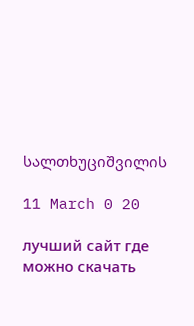სალთხუციშვილის

11 March 0 20

лучший сайт где можно скачать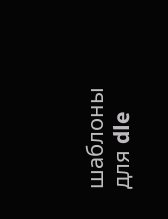шаблоны для dle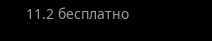11.2 бесплатно